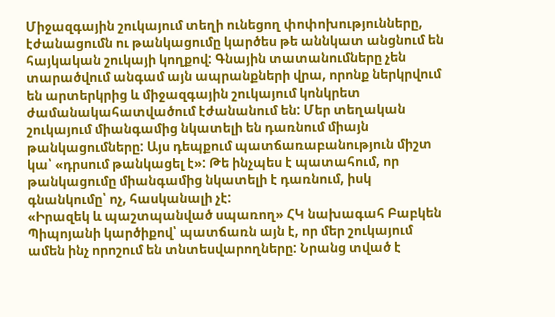Միջազգային շուկայում տեղի ունեցող փոփոխությունները, էժանացումն ու թանկացումը կարծես թե աննկատ անցնում են հայկական շուկայի կողքով: Գնային տատանումները չեն տարածվում անգամ այն ապրանքների վրա, որոնք ներկրվում են արտերկրից և միջազգային շուկայում կոնկրետ ժամանակահատվածում էժանանում են: Մեր տեղական շուկայում միանգամից նկատելի են դառնում միայն թանկացումները: Այս դեպքում պատճառաբանություն միշտ կա՝ «դրսում թանկացել է»: Թե ինչպես է պատահում, որ թանկացումը միանգամից նկատելի է դառնում, իսկ գնանկումը՝ ոչ, հասկանալի չէ:
«Իրազեկ և պաշտպանված սպառող» ՀԿ նախագահ Բաբկեն Պիպոյանի կարծիքով՝ պատճառն այն է, որ մեր շուկայում ամեն ինչ որոշում են տնտեսվարողները: Նրանց տված է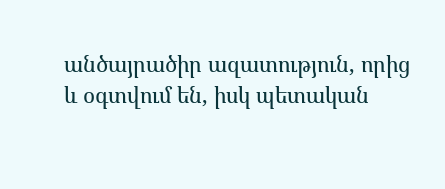անծայրածիր ազատություն, որից և օգտվում են, իսկ պետական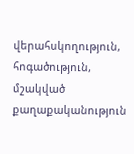վերահսկողություն, հոգածություն, մշակված քաղաքականություն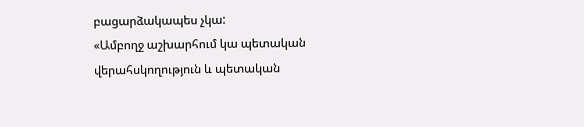բացարձակապես չկա:
«Ամբողջ աշխարհում կա պետական վերահսկողություն և պետական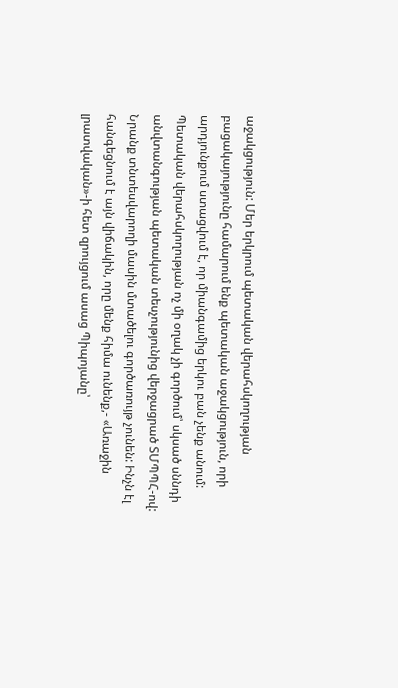աջակցություն: Մեր երկրում պետական վերահսկողության բացակայությունը համարում ենք պետական աջակցություն, որի արդյունքում ստացվում է, որ միանգամից երկու բան չենք անում: Պետական վերահսկողության ոչ մի օղակ չի գործում՝ սկսած սննդի անվտանգության պետական տեսչությունից վերջացրած ՏՄՊՊՀ-ով: Նրանք տնտեսվարողի մասին մտածելու գործառույթ չունեն: Ինչն էլ հանգեցնում է այն վիճակին, որը մենք հիմա ունենք,- «Առաջին լրատվական»-ի հետ զրույցում ասաց Պիպոյանը՝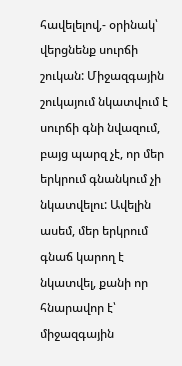հավելելով,- օրինակ՝ վերցնենք սուրճի շուկան: Միջազգային շուկայում նկատվում է սուրճի գնի նվազում, բայց պարզ չէ, որ մեր երկրում գնանկում չի նկատվելու: Ավելին ասեմ, մեր երկրում գնաճ կարող է նկատվել, քանի որ հնարավոր է՝ միջազգային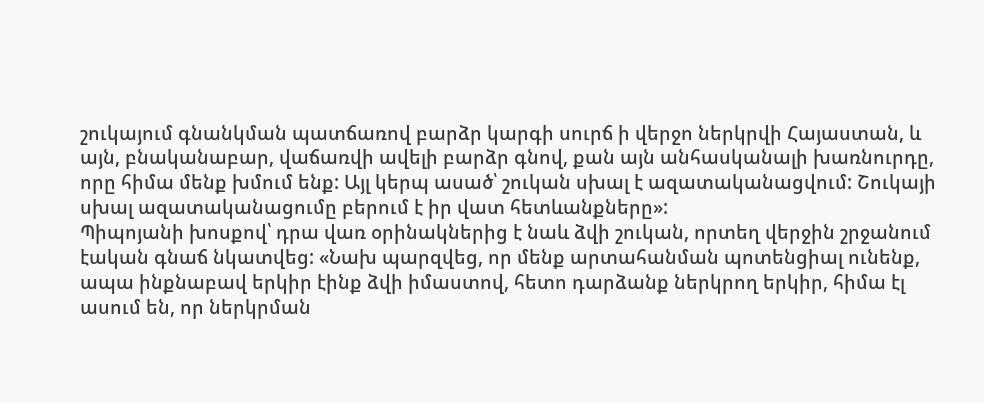շուկայում գնանկման պատճառով բարձր կարգի սուրճ ի վերջո ներկրվի Հայաստան, և այն, բնականաբար, վաճառվի ավելի բարձր գնով, քան այն անհասկանալի խառնուրդը, որը հիմա մենք խմում ենք: Այլ կերպ ասած՝ շուկան սխալ է ազատականացվում: Շուկայի սխալ ազատականացումը բերում է իր վատ հետևանքները»:
Պիպոյանի խոսքով՝ դրա վառ օրինակներից է նաև ձվի շուկան, որտեղ վերջին շրջանում էական գնաճ նկատվեց: «Նախ պարզվեց, որ մենք արտահանման պոտենցիալ ունենք, ապա ինքնաբավ երկիր էինք ձվի իմաստով, հետո դարձանք ներկրող երկիր, հիմա էլ ասում են, որ ներկրման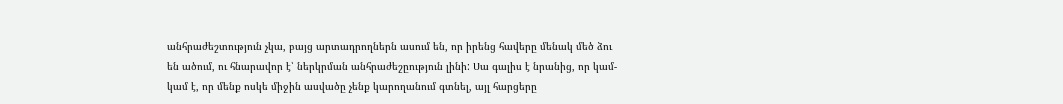անհրաժեշտություն չկա, բայց արտադրողներն ասում են, որ իրենց հավերը մենակ մեծ ձու են ածում, ու հնարավոր է՝ ներկրման անհրաժեշըություն լինի: Սա գալիս է նրանից, որ կամ-կամ է, որ մենք ոսկե միջին ասվածը չենք կարողանում գտնել, այլ հարցերը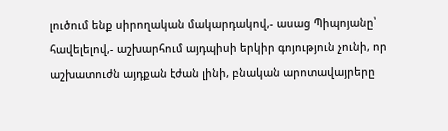լուծում ենք սիրողական մակարդակով,- ասաց Պիպոյանը՝ հավելելով,- աշխարհում այդպիսի երկիր գոյություն չունի, որ աշխատուժն այդքան էժան լինի, բնական արոտավայրերը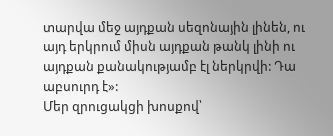տարվա մեջ այդքան սեզոնային լինեն, ու այդ երկրում միսն այդքան թանկ լինի ու այդքան քանակությամբ էլ ներկրվի: Դա աբսուրդ է»:
Մեր զրուցակցի խոսքով՝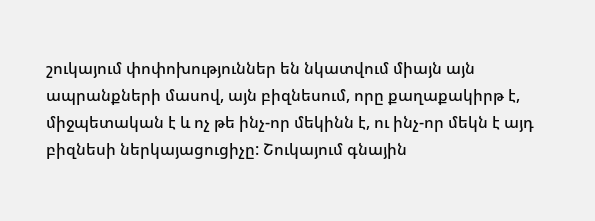շուկայում փոփոխություններ են նկատվում միայն այն ապրանքների մասով, այն բիզնեսում, որը քաղաքակիրթ է, միջպետական է և ոչ թե ինչ-որ մեկինն է, ու ինչ-որ մեկն է այդ բիզնեսի ներկայացուցիչը: Շուկայում գնային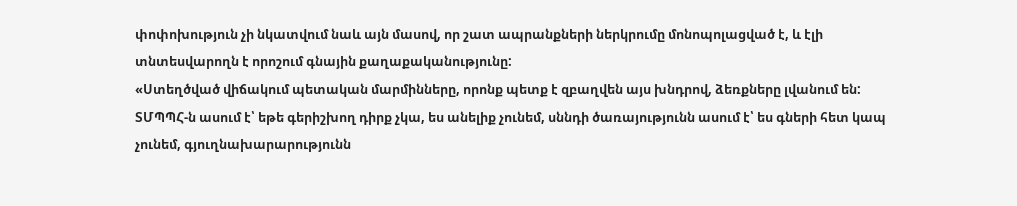փոփոխություն չի նկատվում նաև այն մասով, որ շատ ապրանքների ներկրումը մոնոպոլացված է, և էլի տնտեսվարողն է որոշում գնային քաղաքականությունը:
«Ստեղծված վիճակում պետական մարմինները, որոնք պետք է զբաղվեն այս խնդրով, ձեռքները լվանում են: ՏՄՊՊՀ-ն ասում է՝ եթե գերիշխող դիրք չկա, ես անելիք չունեմ, սննդի ծառայությունն ասում է՝ ես գների հետ կապ չունեմ, գյուղնախարարությունն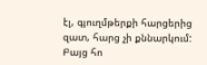էլ, գյուղմթերքի հարցերից զատ, հարց չի քննարկում: Բայց հո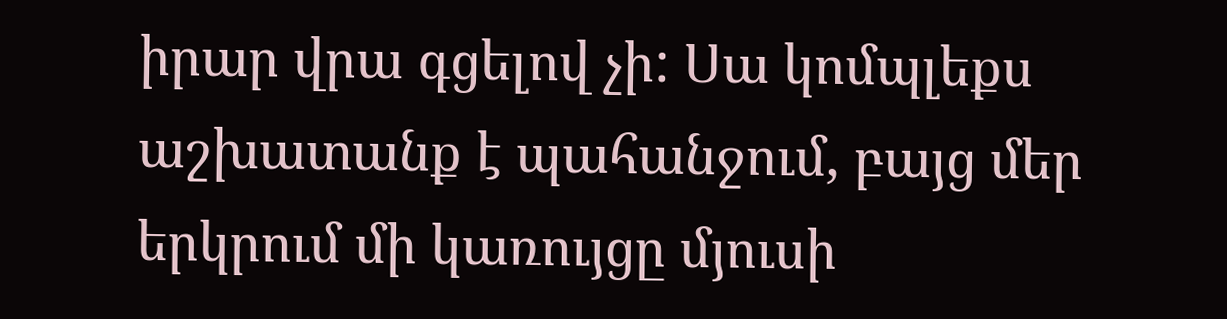իրար վրա գցելով չի: Սա կոմպլեքս աշխատանք է պահանջում, բայց մեր երկրում մի կառույցը մյուսի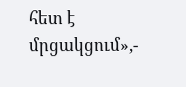հետ է մրցակցում»,-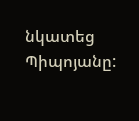նկատեց Պիպոյանը: